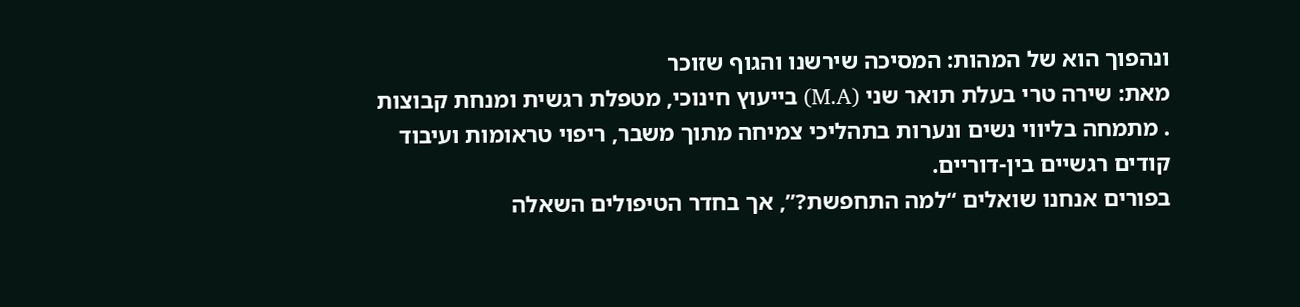ונהפוך הוא של המהות: המסיכה שירשנו והגוף שזוכר
מאת: שירה טרי בעלת תואר שני (M.A) בייעוץ חינוכי, מטפלת רגשית ומנחת קבוצות . מתמחה בליווי נשים ונערות בתהליכי צמיחה מתוך משבר, ריפוי טראומות ועיבוד קודים רגשיים בין-דוריים.
בפורים אנחנו שואלים “למה התחפשת?”, אך בחדר הטיפולים השאלה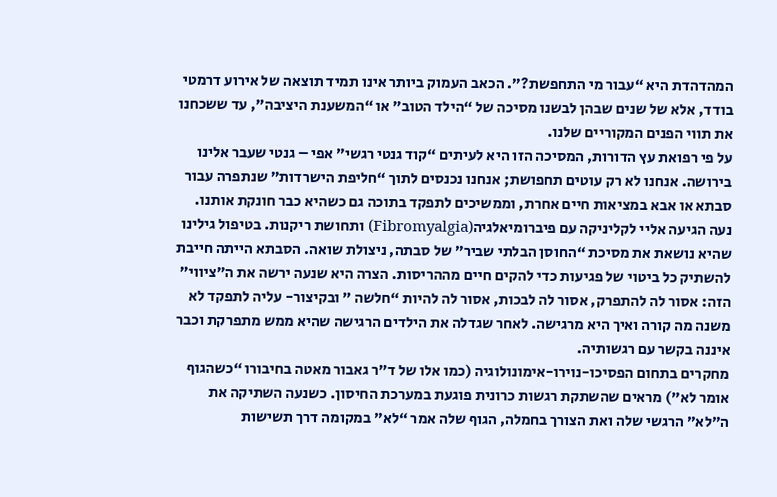המהדהדת היא “עבור מי התחפשת?”. הכאב העמוק ביותר אינו תמיד תוצאה של אירוע דרמטי בודד, אלא של שנים שבהן לבשנו מסיכה של “הילד הטוב” או “המשענת היציבה”, עד ששכחנו את תווי הפנים המקוריים שלנו.
על פי רפואת עץ הדורות, המסיכה הזו היא לעיתים “קוד גנטי רגשי” אפי – גנטי שעבר אלינו בירושה. אנחנו לא רק עוטים תחפושת; אנחנו נכנסים לתוך “חליפת הישרדות” שנתפרה עבור סבתא או אבא במציאות חיים אחרת, וממשיכים לתפקד בתוכה גם כשהיא כבר חונקת אותנו.
נעה הגיעה אליי לקליניקה עם פיברומיאלגיה(Fibromyalgia) ותחושת ריקנות. בטיפול גילינו שהיא נושאת את מסיכת “החוסן הבלתי שביר” של סבתה, ניצולת שואה. הסבתא הייתה חייבת להשתיק כל ביטוי של פגיעות כדי להקים חיים מההריסות. הצרה היא שנעה ירשה את ה”ציווי” הזה: אסור לה להתפרק, אסור לה לבכות, אסור לה להיות “חלשה ” ובקיצור- עליה לתפקד לא משנה מה קורה ואיך היא מרגישה. לאחר שגדלה את הילדים הרגישה שהיא ממש מתפרקת וכבר איננה בקשר עם רגשותיה.
מחקרים בתחום הפסיכו-נוירו-אימונולוגיה (כמו אלו של ד”ר גאבור מאטה בחיבורו “כשהגוף אומר לא”) מראים שהשתקת רגשות כרונית פוגעת במערכת החיסון. כשנעה השתיקה את ה”לא” הרגשי שלה ואת הצורך בחמלה, הגוף שלה אמר “לא” במקומה דרך תשישות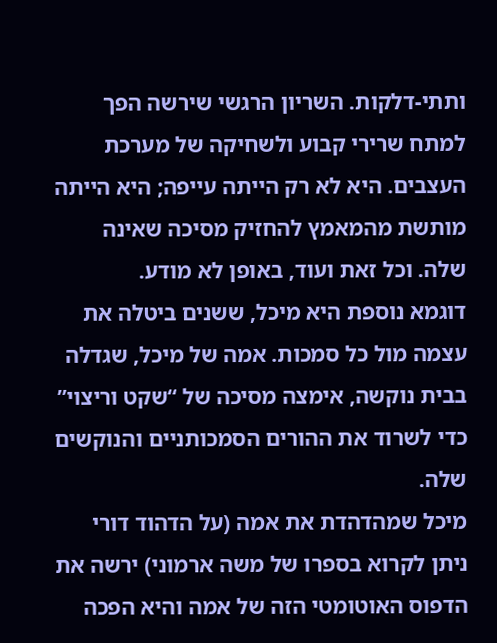ותתי-דלקות. השריון הרגשי שירשה הפך למתח שרירי קבוע ולשחיקה של מערכת העצבים. היא לא רק הייתה עייפה; היא הייתה מותשת מהמאמץ להחזיק מסיכה שאינה שלה. וכל זאת ועוד, באופן לא מודע.
דוגמא נוספת היא מיכל, ששנים ביטלה את עצמה מול כל סמכות. אמה של מיכל, שגדלה בבית נוקשה, אימצה מסיכה של “שקט וריצוי” כדי לשרוד את ההורים הסמכותניים והנוקשים שלה.
מיכל שמהדהדת את אמה (על הדהוד דורי ניתן לקרוא בספרו של משה ארמוני) ירשה את הדפוס האוטומטי הזה של אמה והיא הפכה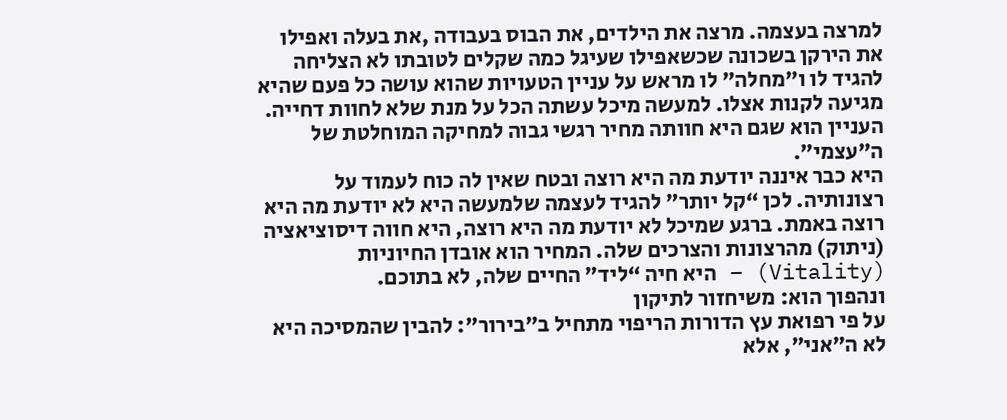למרצה בעצמה. מרצה את הילדים, את הבוס בעבודה ,את בעלה ואפילו את הירקן בשכונה שכשאפילו שעיגל כמה שקלים לטובתו לא הצליחה להגיד לו ו”מחלה” לו מראש על עניין הטעויות שהוא עושה כל פעם שהיא מגיעה לקנות אצלו. למעשה מיכל עשתה הכל על מנת שלא לחוות דחייה. העניין הוא שגם היא חוותה מחיר רגשי גבוה למחיקה המוחלטת של ה”עצמי”.
היא כבר איננה יודעת מה היא רוצה ובטח שאין לה כוח לעמוד על רצונותיה. לכן “קל יותר” להגיד לעצמה שלמעשה היא לא יודעת מה היא רוצה באמת. ברגע שמיכל לא יודעת מה היא רוצה, היא חווה דיסוציאציה (ניתוק) מהרצונות והצרכים שלה. המחיר הוא אובדן החיוניות (Vitality) – היא חיה “ליד” החיים שלה, לא בתוכם.
ונהפוך הוא: משיחזור לתיקון
על פי רפואת עץ הדורות הריפוי מתחיל ב”בירור”: להבין שהמסיכה היא לא ה”אני”, אלא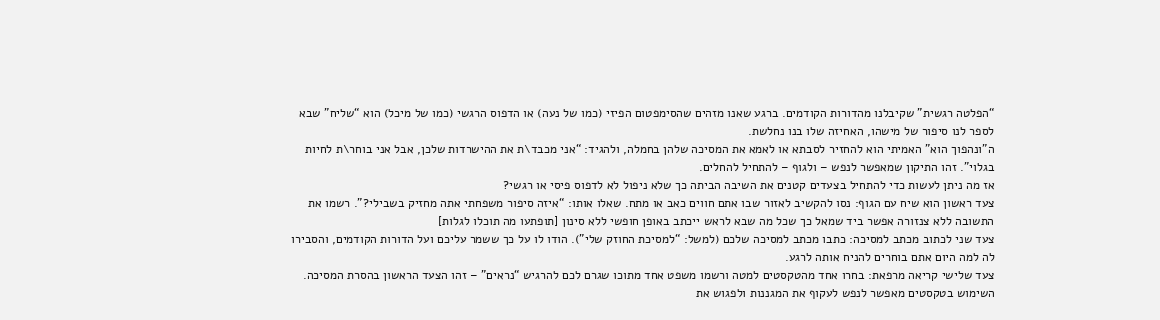“הפלטה רגשית” שקיבלנו מהדורות הקודמים. ברגע שאנו מזהים שהסימפטום הפיזי (כמו של נעה) או הדפוס הרגשי (כמו של מיכל) הוא “שליח” שבא לספר לנו סיפור של מישהו, האחיזה שלו בנו נחלשת.
ה”ונהפוך הוא” האמיתי הוא להחזיר לסבתא או לאמא את המסיכה שלהן בחמלה, ולהגיד: “אני מכבד\ת את ההישרדות שלכן, אבל אני בוחר\ת לחיות בגלוי”. זהו התיקון שמאפשר לנפש – ולגוף – להתחיל להחלים.
אז מה ניתן לעשות כדי להתחיל בצעדים קטנים את השיבה הביתה כך שלא ניפול לא לדפוס פיסי או רגשי?
צעד ראשון הוא שיח עם הגוף: נסו להקשיב לאזור שבו אתם חווים כאב או מתח. שאלו אותו: “איזה סיפור משפחתי אתה מחזיק בשבילי?”. רשמו את התשובה ללא צנזורה אפשר ביד שמאל כך שכל מה שבא לראש ייכתב באופן חופשי ללא סינון [תופתעו מה תוכלו לגלות]
צעד שני לכתוב מכתב למסיכה: כתבו מכתב למסיכה שלכם (למשל: “למסיכת החוזק שלי”). הודו לו על כך ששמר עליכם ועל הדורות הקודמים, והסבירו לה למה היום אתם בוחרים להניח אותה לרגע.
צעד שלישי קריאה מרפאת: בחרו אחד מהטקסטים למטה ורשמו משפט אחד מתוכו שגרם לכם להרגיש “נראים” – זהו הצעד הראשון בהסרת המסיכה. השימוש בטקסטים מאפשר לנפש לעקוף את המגננות ולפגוש את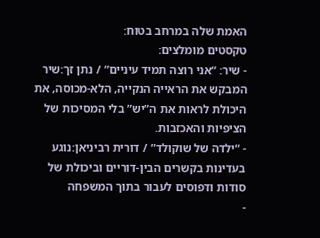האמת שלה במרחב בטוח:
טקסטים מומלצים:
- שיר: “אני רוצה תמיד עיניים” / נתן זך:שיר המבקש את הראייה הנקייה, הלא-מכוסה, את היכולת לראות את ה”יש” בלי המסיכות של הציפיות והאכזבות.
- “ילדה של שוקולד” / דורית רביניאן:נוגע בעדינות בקשרים הבין-דוריים וביכולת של סודות ודפוסים לעבור בתוך המשפחה
-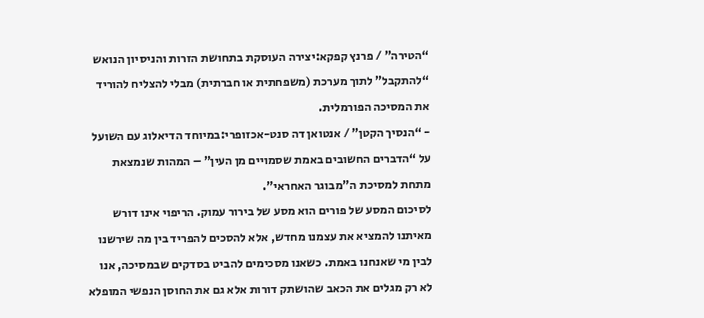“הטירה” / פרנץ קפקא:יצירה העוסקת בתחושת הזרות והניסיון הנואש “להתקבל” לתוך מערכת (משפחתית או חברתית) מבלי להצליח להוריד את המסיכה הפורמלית.
- “הנסיך הקטן” / אנטואן דה סנט-אכזופרי:במיוחד הדיאלוג עם השועל על “הדברים החשובים באמת שסמויים מן העין” – המהות שנמצאת מתחת למסיכת ה”מבוגר האחראי”.
לסיכום המסע של פורים הוא מסע של בירור עמוק. הריפוי אינו דורש מאיתנו להמציא את עצמנו מחדש, אלא להסכים להפריד בין מה שירשנו לבין מי שאנחנו באמת. כשאנו מסכימים להביט בסדקים שבמסיכה, אנו לא רק מגלים את הכאב שהושתק דורות אלא גם את החוסן הנפשי המופלא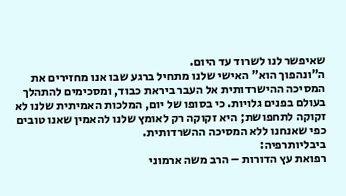שאיפשר לנו לשרוד עד היום.
ה”ונהפוך הוא” האישי שלנו מתחיל ברגע שבו אנו מחזירים את המסיכה ההישרדותית אל העבר ביראת כבוד, ומסכימים להתהלך בעולם בפנים גלויות. כי בסופו של יום, המלכות האמיתית שלנו לא זקוקה לתחפושת; היא זקוקה רק לאומץ שלנו להאמין שאנו טובים כפי שאנחנו ללא המסיכה ההשרדותית.
ביבליותרפיה:
רפואת עץ הדורות – הרב משה ארמוני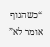“כשהגוף אומר לא”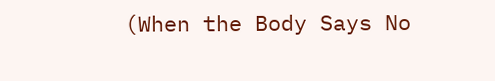(When the Body Says No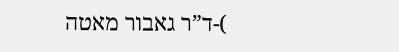)-ד”ר גאבור מאטה